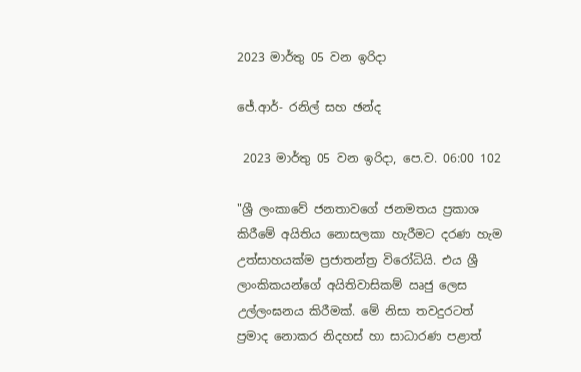2023 මාර්තු 05 වන ඉරිදා

ජේ.ආර්- රනිල් සහ ඡන්ද

 2023 මාර්තු 05 වන ඉරිදා, පෙ.ව. 06:00 102

"ශ්‍රී ලංකාවේ ජනතාවගේ ජනමතය ප්‍රකාශ කිරීමේ අයිතිය නොසලකා හැරීමට දරණ හැම උත්සාහයක්ම ප්‍රජාතන්ත්‍ර විරෝධියි. එය ශ්‍රී ලාංකිකයන්ගේ අයිතිවාසිකම් ඍජු ලෙස උල්ලංඝනය කිරීමක්. මේ නිසා තවදුරටත් ප්‍රමාද නොකර නිදහස් හා සාධාරණ පළාත්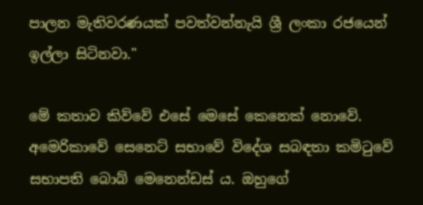පාලන මැතිවරණයක් පවත්වන්නැයි ශ්‍රී ලංකා රජයෙන් ඉල්ලා සිටිනවා."

මේ කතාව කිව්වේ එසේ මෙසේ කෙනෙක් නොවේ. අමෙරිකාවේ සෙනෙට් සභාවේ විදේශ සබඳතා කමිටුවේ සභාපති බොබ් මෙනෙන්ඩස් ය. ඔහුගේ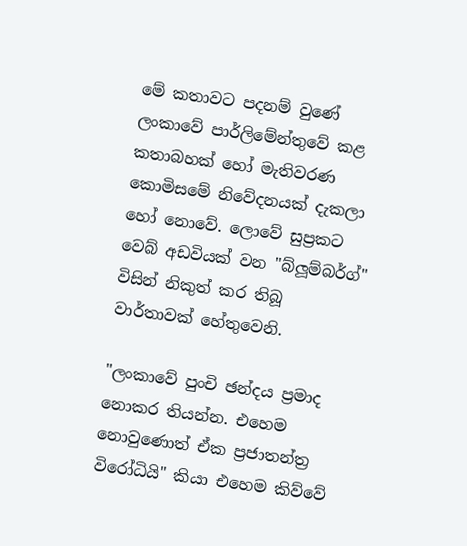මේ කතාවට පදනම් වුණේ ලංකාවේ පාර්ලිමේන්තුවේ කළ කතාබහක් හෝ මැතිවරණ කොමිසමේ නිවේදනයක් දැකලා හෝ නොවේ. ලොවේ සුප්‍රකට වෙබ් අඩවියක් වන "බ්ලූම්බර්ග්" විසින් නිකුත් කර තිබූ වාර්තාවක් හේතුවෙනි.

"ලංකාවේ පුංචි ඡන්දය ප්‍රමාද නොකර තියන්න. එහෙම නොවුණොත් ඒක ප්‍රජාතන්ත්‍ර විරෝධියි" කියා එහෙම කිව්වේ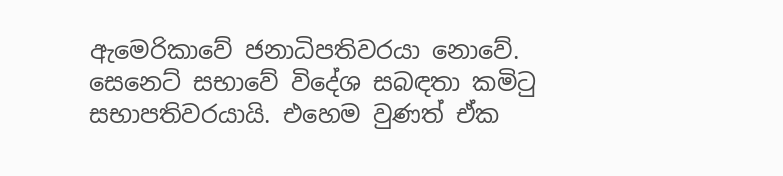ඇමෙරිකාවේ ජනාධිපතිවරයා නොවේ. සෙනෙට් සභාවේ විදේශ සබඳතා කමිටු සභාපතිවරයායි. එහෙම වුණත් ඒක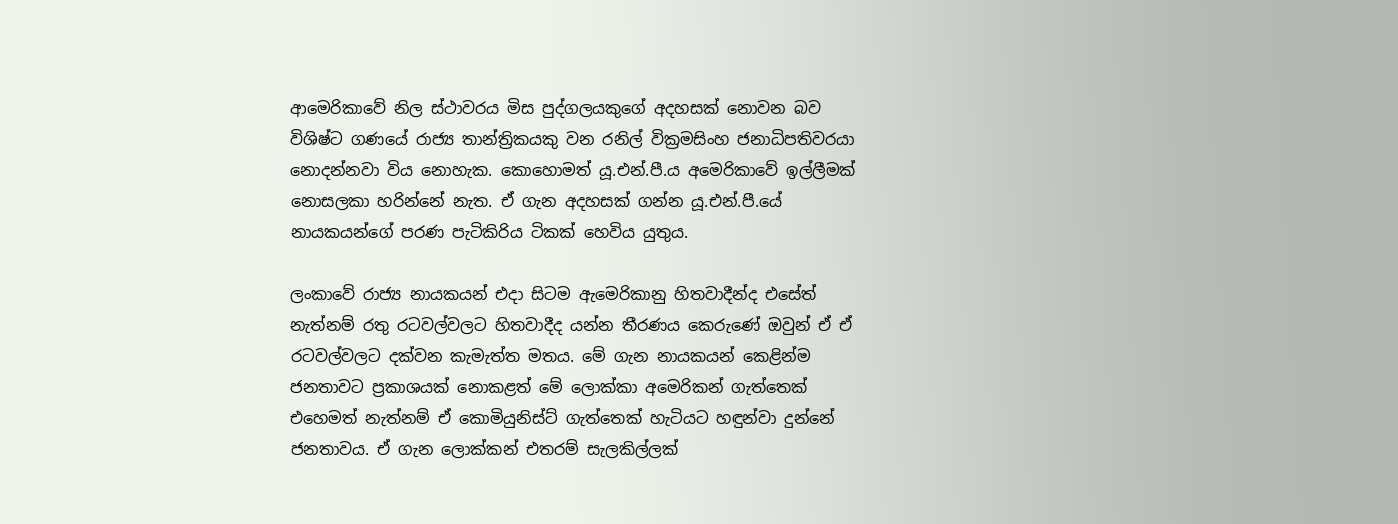ආමෙරිකාවේ නිල ස්ථාවරය මිස පුද්ගලයකුගේ අදහසක් නොවන බව විශිෂ්ට ගණයේ රාජ්‍ය තාන්ත්‍රිකයකු වන රනිල් වික්‍රමසිංහ ජනාධිපතිවරයා නොදන්නවා විය නොහැක. කොහොමත් යූ.එන්.පී.ය අමෙරිකාවේ ඉල්ලීමක් නොසලකා හරින්නේ නැත. ඒ ගැන අදහසක් ගන්න යූ.එන්.පී.යේ නායකයන්ගේ පරණ පැටිකිරිය ටිකක් හෙවිය යුතුය.

ලංකාවේ රාජ්‍ය නායකයන් එදා සිටම ඇමෙරිකානු හිතවාදීන්ද එසේත් නැත්නම් රතු රටවල්වලට හිතවාදීද යන්න තීරණය කෙරුණේ ඔවුන් ඒ ඒ රටවල්වලට දක්වන කැමැත්ත මතය. මේ ගැන නායකයන් කෙළින්ම ජනතාවට ප්‍රකාශයක් නොකළත් මේ ලොක්කා අමෙරිකන් ගැත්තෙක් එහෙමත් නැත්නම් ඒ කොමියුනිස්ට් ගැත්තෙක් හැටියට හඳුන්වා දුන්නේ ජනතාවය. ඒ ගැන ලොක්කන් එතරම් සැලකිල්ලක්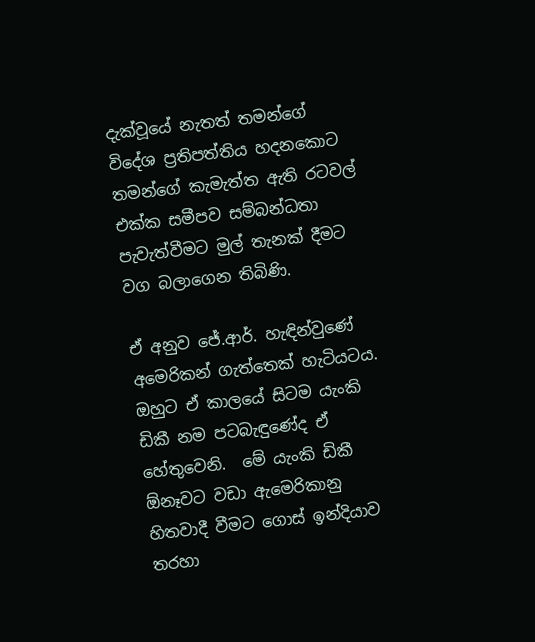දැක්වූයේ නැතත් තමන්ගේ විදේශ ප්‍රතිපත්තිය හදනකොට තමන්ගේ කැමැත්ත ඇති රටවල් එක්ක සමීපව සම්බන්ධතා පැවැත්වීමට මුල් තැනක් දීමට වග බලාගෙන තිබිණි.

ඒ අනුව ජේ.ආර්. හැඳින්වුණේ අමෙරිකන් ගැත්තෙක් හැටියටය. ඔහුට ඒ කාලයේ සිටම යැංකි ඩිකී නම පටබැඳුණේද ඒ හේතුවෙනි.  මේ යැංකි ඩිකී ඕනෑවට වඩා ඇමෙරිකානු හිතවාදී වීමට ගොස් ඉන්දියාව තරහා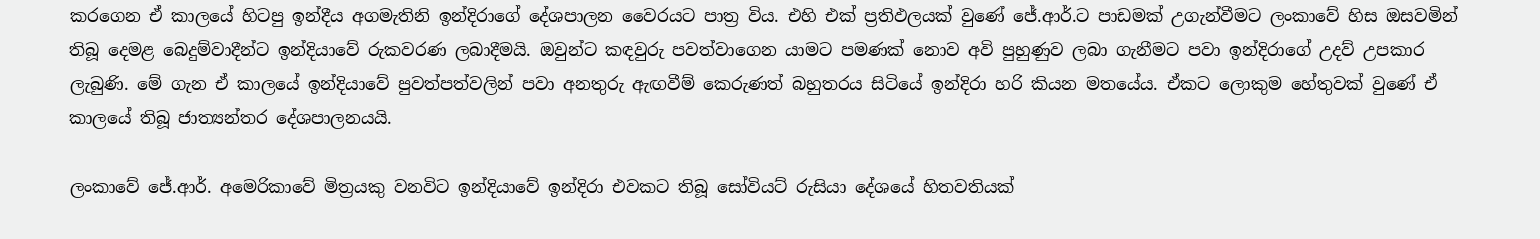කරගෙන ඒ කාලයේ හිටපු ඉන්දීය අගමැතිනි ඉන්දිරාගේ දේශපාලන වෛරයට පාත්‍ර විය. එහි එක් ප්‍රතිඵලයක් වුණේ ජේ.ආර්.ට පාඩමක් උගැන්වීමට ලංකාවේ හිස ඔසවමින් තිබූ දෙමළ බෙදුම්වාදීන්ට ඉන්දියාවේ රුකවරණ ලබාදීමයි. ඔවුන්ට කඳවුරු පවත්වාගෙන යාමට පමණක් නොව අවි පුහුණුව ලබා ගැනීමට පවා ඉන්දිරාගේ උදව් උපකාර ලැබුණි. මේ ගැන ඒ කාලයේ ඉන්දියාවේ පුවත්පත්වලින් පවා අනතුරු ඇඟවීම් කෙරුණත් බහුතරය සිටියේ ඉන්දිරා හරි කියන මතයේය. ඒකට ලොකුම හේතුවක් වුණේ ඒ කාලයේ තිබූ ජාත්‍යන්තර දේශපාලනයයි.

ලංකාවේ ජේ.ආර්. අමෙරිකාවේ මිත්‍රයකු වනවිට ඉන්දියාවේ ඉන්දිරා එවකට තිබූ සෝවියට් රුසියා දේශයේ හිතවතියක්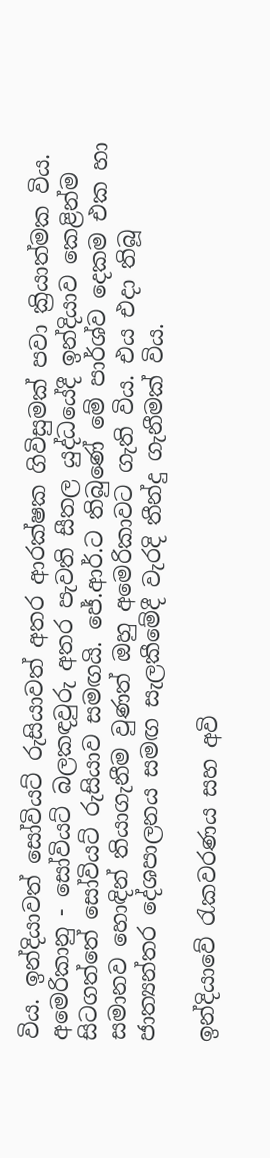විය. ඉන්දියාවත් සෝවියට් රුසියාවත් අතර ආරක්ෂක ගිවිසුමක් පවා ක්‍රියාත්මක විය. අමෙරිකානු - සෝවියට් බලකඳවුරු අතර පැවති සීතල යුද්ධයේදී ඉන්දියාව කෙළින්ම සිටගත්තේ සෝවියට් රුසියාව සමඟයි. ජේ.ආර්.ට තිබුණේ මේ පාර්ශ්ව දෙකම එක හා සමානව හොඳින් තියාගැනීම වුණත් ඔහු අමෙරිකාවට ගැති විය. එය එදා තිබූ ජාත්‍යන්තර දේශපාලනය සමඟ සැලකීමේදී වැරදි තීන්දු ගැනීමක් විය.

ඉන්දියාවේ රැකවරණය සහ අවි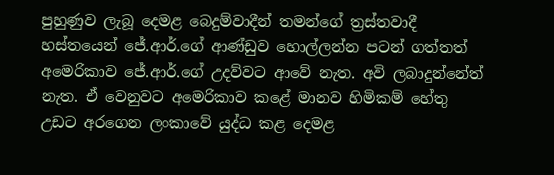පුහුණුව ලැබූ දෙමළ බෙදුම්වාදීන් තමන්ගේ ත්‍රස්තවාදී හස්තයෙන් ජේ.ආර්.ගේ ආණ්ඩුව හොල්ලන්න පටන් ගත්තත් අමෙරිකාව ජේ.ආර්.ගේ උදව්වට ආවේ නැත. අවි ලබාදුන්නේත් නැත. ඒ වෙනුවට අමෙරිකාව කළේ මානව හිමිකම් හේතු උඩට අරගෙන ලංකාවේ යුද්ධ කළ දෙමළ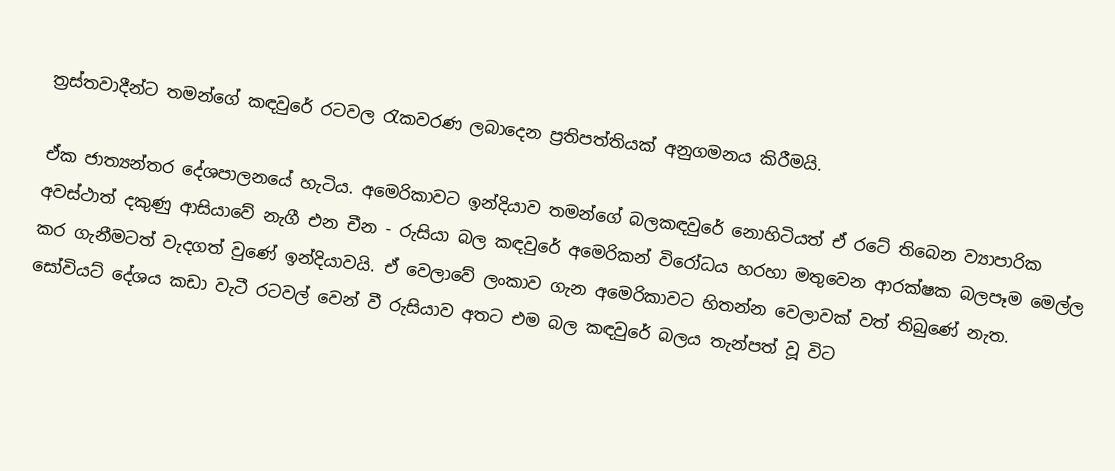ත්‍රස්තවාදීන්ට තමන්ගේ කඳවුරේ රටවල රැකවරණ ලබාදෙන ප්‍රතිපත්තියක් අනුගමනය කිරීමයි.

ඒක ජාත්‍යන්තර දේශපාලනයේ හැටිය. අමෙරිකාවට ඉන්දියාව තමන්ගේ බලකඳවුරේ නොහිටියත් ඒ රටේ තිබෙන ව්‍යාපාරික අවස්ථාත් දකුණු ආසියාවේ නැගී එන චීන - රුසියා බල කඳවුරේ අමෙරිකන් විරෝධය හරහා මතුවෙන ආරක්ෂක බලපෑම මෙල්ල කර ගැනීමටත් වැදගත් වුණේ ඉන්දියාවයි. ඒ වෙලාවේ ලංකාව ගැන අමෙරිකාවට හිතන්න වෙලාවක් වත් තිබුණේ නැත. සෝවියට් දේශය කඩා වැටී රටවල් වෙන් වී රුසියාව අතට එම බල කඳවුරේ බලය තැන්පත් වූ විට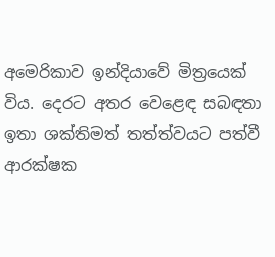අමෙරිකාව ඉන්දියාවේ මිත්‍රයෙක් විය. දෙරට අතර වෙළෙඳ සබඳතා ඉතා ශක්තිමත් තත්ත්වයට පත්වී ආරක්ෂක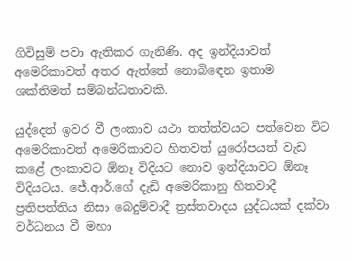ගිවිසුම් පවා ඇතිකර ගැනිණි. අද ඉන්දියාවත් අමෙරිකාවත් අතර ඇත්තේ නොබිඳෙන ඉතාම ශක්තිමත් සම්බන්ධතාවකි.

යුද්දෙත් ඉවර වී ලංකාව යථා තත්ත්වයට පත්වෙන විට අමෙරිකාවත් අමෙරිකාවට හිතවත් යුරෝපයත් වැඩ කළේ ලංකාවට ඕනෑ විදියට නොව ඉන්දියාවට ඕනෑ විදියටය. ජේ.ආර්.ගේ දැඩි අමෙරිකානු හිතවාදී ප්‍රතිපත්තිය නිසා බෙදුම්වාදී ත්‍රස්තවාදය යුද්ධයක් දක්වා වර්ධනය වී මහා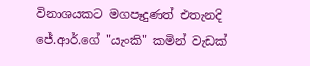විනාශයකට මගපෑදුණත් එතැනදි ජේ.ආර්.ගේ "යැංකි" කමින් වැඩක්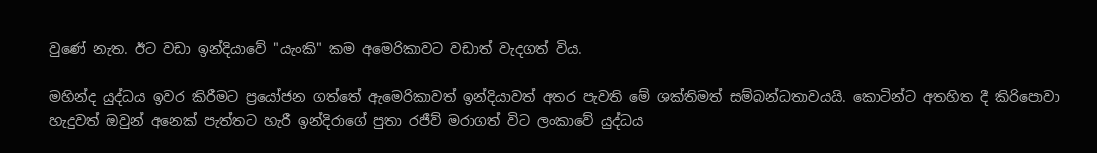වුණේ නැත. ඊට වඩා ඉන්දියාවේ "යැංකි" කම අමෙරිකාවට වඩාත් වැදගත් විය.

මහින්ද යුද්ධය ඉවර කිරීමට ප්‍රයෝජන ගත්තේ ඇමෙරිකාවත් ඉන්දියාවත් අතර පැවති මේ ශක්තිමත් සම්බන්ධතාවයයි. කොටින්ට අතහිත දී කිරිපොවා හැදුවත් ඔවුන් අනෙක් පැත්තට හැරී ඉන්දිරාගේ පුතා රජීව් මරාගත් විට ලංකාවේ යුද්ධය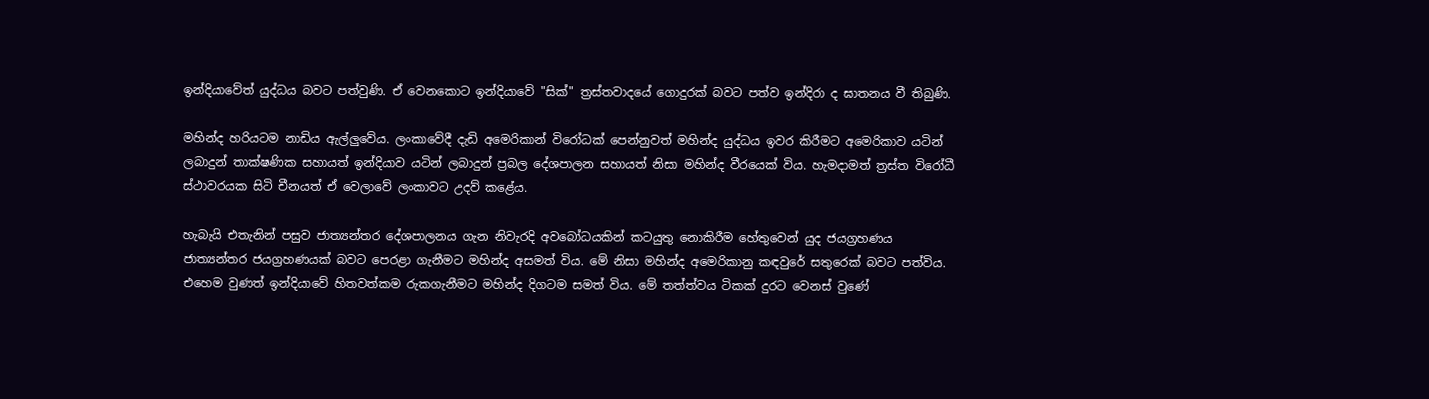ඉන්දියාවේත් යුද්ධය බවට පත්වුණි. ඒ වෙනකොට ඉන්දියාවේ "සික්" ත්‍රස්තවාදයේ ගොදුරක් බවට පත්ව ඉන්දිරා ද ඝාතනය වී තිබුණි.

මහින්ද හරියටම නාඩිය ඇල්ලුවේය. ලංකාවේදී දැඩි අමෙරිකාන් විරෝධක් පෙන්නුවත් මහින්ද යුද්ධය ඉවර කිරීමට අමෙරිකාව යටින් ලබාදුන් තාක්ෂණික සහායත් ඉන්දියාව යටින් ලබාදුන් ප්‍රබල දේශපාලන සහායත් නිසා මහින්ද වීරයෙක් විය. හැමදාමත් ත්‍රස්ත විරෝධී ස්ථාවරයක සිටි චීනයත් ඒ වෙලාවේ ලංකාවට උදව් කළේය.

හැබැයි එතැනින් පසුව ජාත්‍යන්තර දේශපාලනය ගැන නිවැරදි අවබෝධයකින් කටයුතු නොකිරීම හේතුවෙන් යුද ජයග්‍රහණය ජාත්‍යන්තර ජයග්‍රහණයක් බවට පෙරළා ගැනීමට මහින්ද අසමත් විය. මේ නිසා මහින්ද අමෙරිකානු කඳවුරේ සතුරෙක් බවට පත්විය. එහෙම වුණත් ඉන්දියාවේ හිතවත්කම රුකගැනීමට මහින්ද දිගටම සමත් විය. මේ තත්ත්වය ටිකක් දුරට වෙනස් වුණේ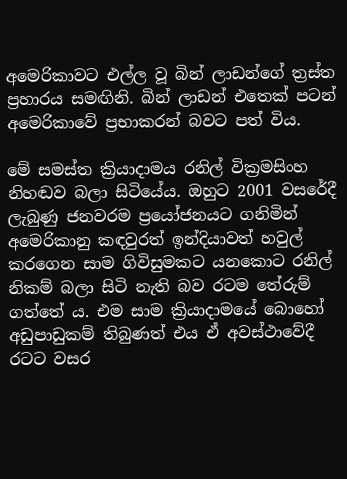අමෙරිකාවට එල්ල වූ බින් ලාඩන්ගේ ත්‍රස්ත ප්‍රහාරය සමඟිනි. බින් ලාඩන් එතෙක් පටන් අමෙරිකාවේ ප්‍රභාකරන් බවට පත් විය.

මේ සමස්ත ක්‍රියාදාමය රනිල් වික්‍රමසිංහ නිහඬව බලා සිටියේය. ඔහුට 2001 වසරේදී ලැබුණු ජනවරම ප්‍රයෝජනයට ගනිමින් අමෙරිකානු කඳවුරත් ඉන්දියාවත් හවුල් කරගෙන සාම ගිවිසුමකට යනකොට රනිල් නිකම් බලා සිටි නැති බව රටම තේරුම් ගත්තේ ය. එම සාම ක්‍රියාදාමයේ බොහෝ අඩුපාඩුකම් තිබුණත් එය ඒ අවස්ථාවේදී රටට වසර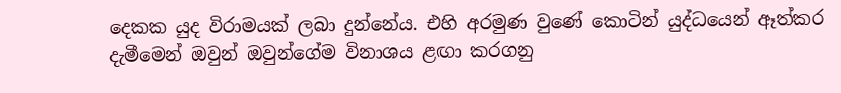දෙකක යුද විරාමයක් ලබා දුන්නේය. එහි අරමුණ වුණේ කොටින් යුද්ධයෙන් ඈත්කර දැමීමෙන් ඔවුන් ඔවුන්ගේම විනාශය ළඟා කරගනු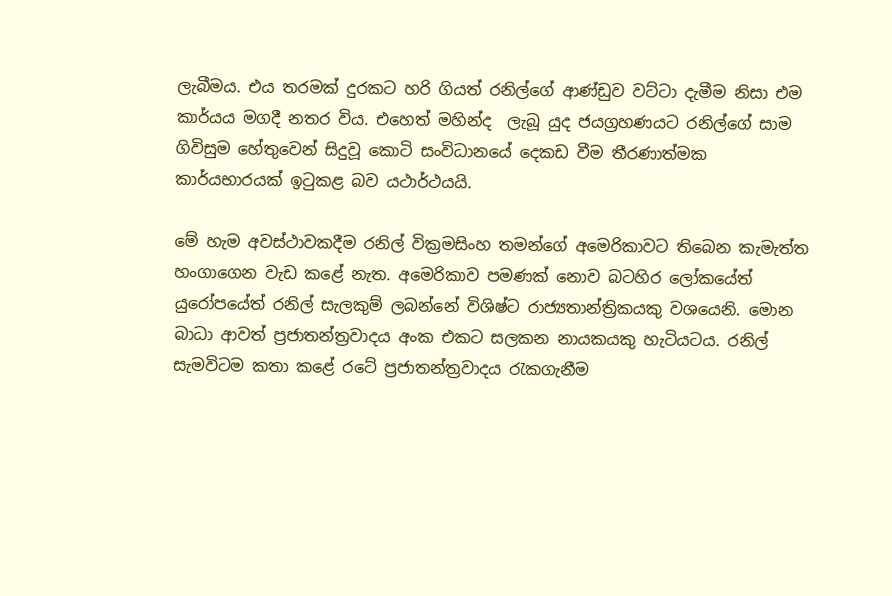ලැබීමය. එය තරමක් දුරකට හරි ගියත් රනිල්ගේ ආණ්ඩුව වට්ටා දැමීම නිසා එම කාර්යය මගදී නතර විය. එහෙත් මහින්ද  ලැබූ යුද ජයග්‍රහණයට රනිල්ගේ සාම ගිවිසුම හේතුවෙන් සිදුවූ කොටි සංවිධානයේ දෙකඩ වීම තීරණාත්මක කාර්යභාරයක් ඉටුකළ බව යථාර්ථයයි.

මේ හැම අවස්ථාවකදීම රනිල් වික්‍රමසිංහ තමන්ගේ අමෙරිකාවට තිබෙන කැමැත්ත හංගාගෙන වැඩ කළේ නැත. අමෙරිකාව පමණක් නොව බටහිර ලෝකයේත් යුරෝපයේත් රනිල් සැලකුම් ලබන්නේ විශිෂ්ට රාජ්‍යතාන්ත්‍රිකයකු වශයෙනි. මොන බාධා ආවත් ප්‍රජාතන්ත්‍රවාදය අංක එකට සලකන නායකයකු හැටියටය. රනිල් සැමවිටම කතා කළේ රටේ ප්‍රජාතන්ත්‍රවාදය රැකගැනීම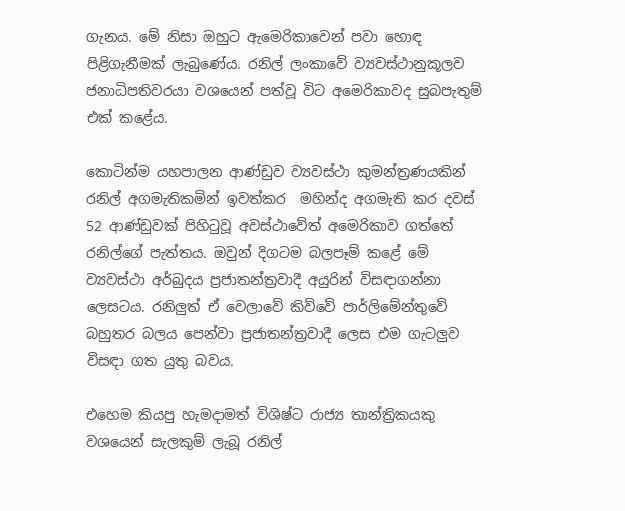ගැනය. මේ නිසා ඔහුට ඇමෙරිකාවෙන් පවා හොඳ පිළිගැනීමක් ලැබුණේය. රනිල් ලංකාවේ ව්‍යවස්ථානුකූලව ජනාධිපතිවරයා වශයෙන් පත්වූ විට අමෙරිකාවද සුබපැතුම් එක් කළේය.

කොටින්ම යහපාලන ආණ්ඩුව ව්‍යවස්ථා කුමන්ත්‍රණයකින් රනිල් අගමැතිකමින් ඉවත්කර  මහින්ද අගමැති කර දවස් 52 ආණ්ඩුවක් පිහිටුවූ අවස්ථාවේත් අමෙරිකාව ගත්තේ රනිල්ගේ පැත්තය. ඔවුන් දිගටම බලපෑම් කළේ මේ ව්‍යවස්ථා අර්බුදය ප්‍රජාතන්ත්‍රවාදී අයුරින් විසඳාගන්නා ලෙසටය. රනිලුත් ඒ වෙලාවේ කිව්වේ පාර්ලිමේන්තුවේ බහුතර බලය පෙන්වා ප්‍රජාතන්ත්‍රවාදී ලෙස එම ගැටලුව විසඳා ගත යුතු බවය.

එහෙම කියපු හැමදාමත් විශිෂ්ට රාජ්‍ය තාන්ත්‍රිකයකු වශයෙන් සැලකුම් ලැබූ රනිල්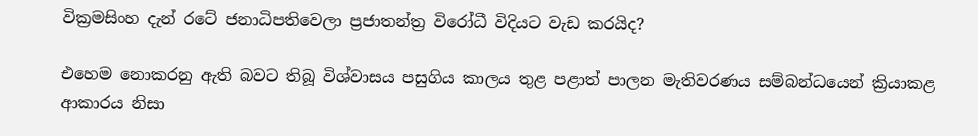වික්‍රමසිංහ දැන් රටේ ජනාධිපතිවෙලා ප්‍රජාතන්ත්‍ර විරෝධී විදියට වැඩ කරයිද?

එහෙම නොකරනු ඇති බවට තිබූ විශ්වාසය පසුගිය කාලය තුළ පළාත් පාලන මැතිවරණය සම්බන්ධයෙන් ක්‍රියාකළ ආකාරය නිසා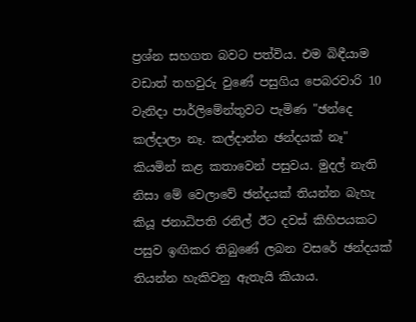ප්‍රශ්න සහගත බවට පත්විය. එම බිඳීයාම වඩාත් තහවුරු වුණේ පසුගිය පෙබරවාරි 10 වැනිදා පාර්ලිමේන්තුවට පැමිණ "ඡන්දෙ කල්දාලා නෑ. කල්දාන්න ඡන්දයක් නෑ" කියමින් කළ කතාවෙන් පසුවය. මුදල් නැති නිසා මේ වෙලාවේ ඡන්දයක් තියන්න බැහැ කියූ ජනාධිපති රනිල් ඊට දවස් කිහිපයකට පසුව ඉඟිකර තිබුණේ ලබන වසරේ ඡන්දයක් තියන්න හැකිවනු ඇතැයි කියාය.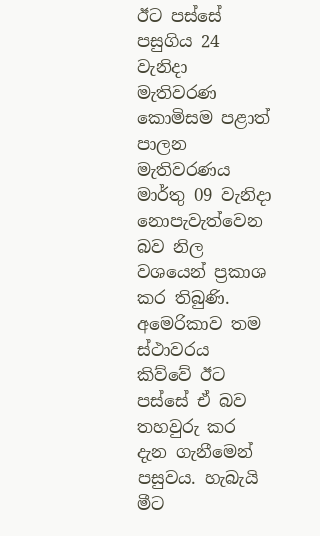ඊට පස්සේ පසුගිය 24 වැනිදා මැතිවරණ කොමිසම පළාත් පාලන මැතිවරණය මාර්තු 09 වැනිදා නොපැවැත්වෙන බව නිල වශයෙන් ප්‍රකාශ කර තිබුණි. අමෙරිකාව තම ස්ථාවරය කිව්වේ ඊට පස්සේ ඒ බව තහවුරු කර දැන ගැනීමෙන් පසුවය. හැබැයි මීට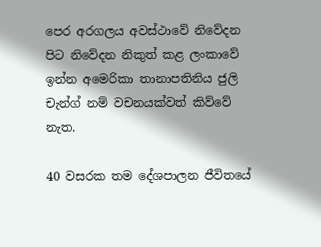පෙර අරගලය අවස්ථාවේ නිවේදන පිට නිවේදන නිකුත් කළ ලංකාවේ ඉන්න අමෙරිකා තානාපතිනිය ජුලි චැන්ග් නම් වචනයක්වත් කිව්වේ නැත.

40 වසරක තම දේශපාලන ජීවිතයේ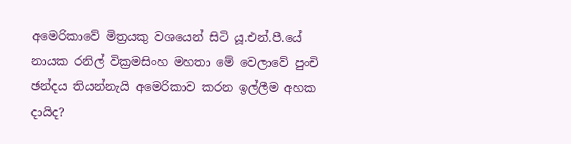අමෙරිකාවේ මිත්‍රයකු වශයෙන් සිටි යූ.එන්.පී.යේ නායක රනිල් වික්‍රමසිංහ මහතා මේ වෙලාවේ පුංචි ඡන්දය තියන්නැයි අමෙරිකාව කරන ඉල්ලීම අහක දායිද?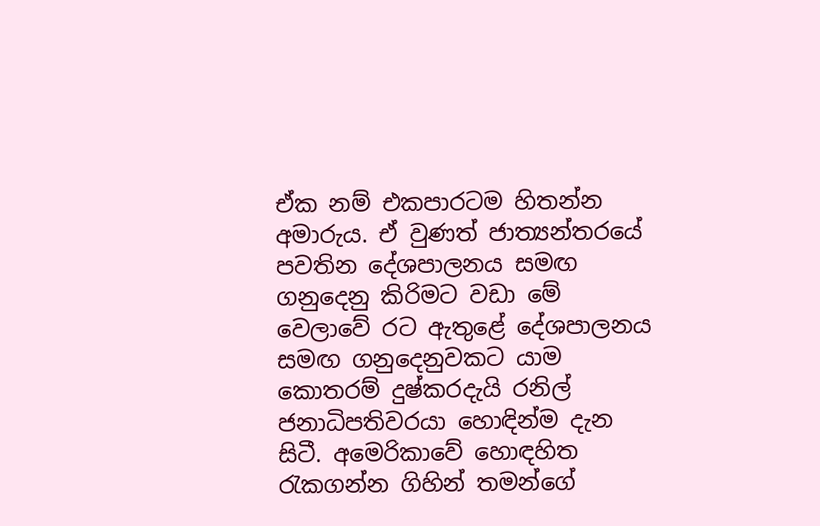ඒක නම් එකපාරටම හිතන්න අමාරුය. ඒ වුණත් ජාත්‍යන්තරයේ පවතින දේශපාලනය සමඟ ගනුදෙනු කිරිමට වඩා මේ වෙලාවේ රට ඇතුළේ දේශපාලනය සමඟ ගනුදෙනුවකට යාම කොතරම් දුෂ්කරදැයි රනිල් ජනාධිපතිවරයා හොඳින්ම දැන සිටී. අමෙරිකාවේ හොඳහිත රැකගන්න ගිහින් තමන්ගේ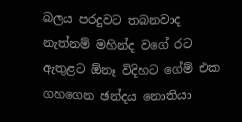බලය පරදුවට තබනවාද නැත්නම් මහින්ද වගේ රට ඇතුළට ඕනෑ විදිහට ගේම් එක ගහගෙන ඡන්දය නොතියා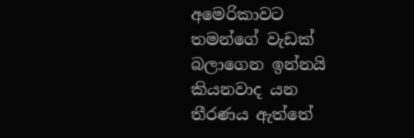අමෙරිකාවට තමන්ගේ වැඩක් බලාගෙන ඉන්නයි කියනවාද යන තීරණය ඇත්තේ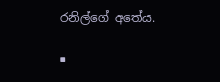රනිල්ගේ අතේය.

■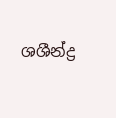ශශීන්ද්‍ර